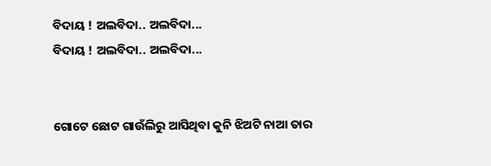ବିଦାୟ ! ଅଲବିଦା.. ଅଲବିଦା...
ବିଦାୟ ! ଅଲବିଦା.. ଅଲବିଦା...


ଗୋଟେ ଛୋଟ ଗାଉଁଲିରୁ ଆସିଥିବା କୁନି ଝିଅଟି ନାଆ ତାର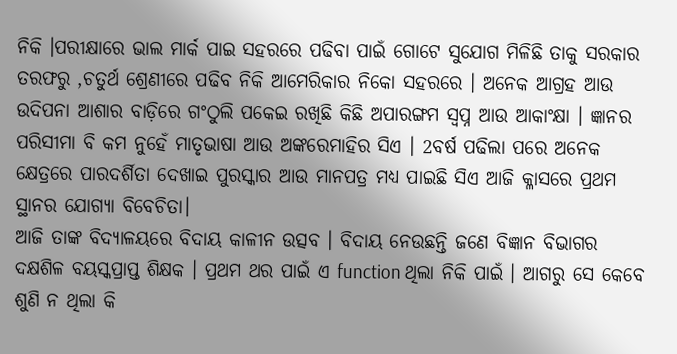ନିକି ।ପରୀକ୍ଷାରେ ଭାଲ ମାର୍କ ପାଇ ସହରରେ ପଢିବା ପାଇଁ ଗୋଟେ ସୁଯୋଗ ମିଳିଛି ତାକୁ ସରକାର ତରଫରୁ ,ଚତୁର୍ଥ ଶ୍ରେଣୀରେ ପଢିବ ନିକି ଆମେରିକାର ନିକୋ ସହରରେ । ଅନେକ ଆଗ୍ରହ ଆଉ ଉଦିପନା ଆଶାର ବାଡ଼ିରେ ଗଂଠୁଲି ପକେଇ ରଖିଛି କିଛି ଅପାରଙ୍ଗମ ସ୍ୱପ୍ନ ଆଉ ଆକାଂକ୍ଷା । ଜ୍ଞାନର ପରିସୀମା ବି କମ ନୁହେଁ ମାତୃଭାଷା ଆଉ ଅଙ୍କରେମାହିର ସିଏ । 2ବର୍ଷ ପଢିଲା ପରେ ଅନେକ କ୍ଷେତ୍ରରେ ପାରଦର୍ଶିତା ଦେଖାଇ ପୁରସ୍କାର ଆଉ ମାନପତ୍ର ମଧ୍ୟ ପାଇଛି ସିଏ ଆଜି କ୍ଳାସରେ ପ୍ରଥମ ସ୍ଥାନର ଯୋଗ୍ୟା ବିବେଚିତା।
ଆଜି ତାଙ୍କ ବିଦ୍ୟାଳୟରେ ବିଦାୟ କାଳୀନ ଉତ୍ସବ । ବିଦାୟ ନେଉଛନ୍ତି ଜଣେ ବିଜ୍ଞାନ ବିଭାଗର ଦକ୍ଷଶିଳ ବୟସ୍କପ୍ରାପ୍ତ ଶିକ୍ଷକ । ପ୍ରଥମ ଥର ପାଇଁ ଏ function ଥିଲା ନିକି ପାଇଁ । ଆଗରୁ ସେ କେବେ ଶୁଣି ନ ଥିଲା କି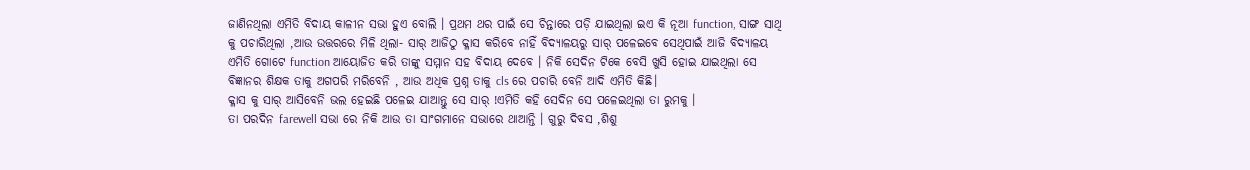ଜାଣିନଥିଲା ଏମିତି ବିଦାୟ କାଳୀନ ସଭା ହୁଏ ବୋଲି । ପ୍ରଥମ ଥର ପାଇଁ ସେ ଚିନ୍ତାରେ ପଡ଼ି ଯାଇଥିଲା ଇଏ କି ନୂଆ function, ସାଙ୍ଗ ସାଥି କୁ ପଚାରିଥିଲା ,ଆଉ ଉତ୍ତରରେ ମିଳି ଥିଲା- ସାର୍ ଆଜିଠୁ କ୍ଳାସ କରିବେ ନାହିଁ ବିଦ୍ୟାଳୟରୁ ସାର୍ ପଳେଇବେ ସେଥିପାଇଁ ଆଜି ବିଦ୍ୟାଳୟ ଏମିତି ଗୋଟେ function ଆୟୋଜିତ କରି ତାଙ୍କୁ ସମ୍ମାନ ସହ ବିଦାୟ ଦେବେ । ନିକି ସେଦିନ ଟିକେ ବେସି ଖୁସି ହୋଇ ଯାଇଥିଲା ସେ ବିଜ୍ଞାନର ଶିକ୍ଷକ ତାକୁ ଅଗପରି ମରିବେନି , ଆଉ ଅଧିକ ପ୍ରଶ୍ନ ତାକୁ cls ରେ ପଚାରି ବେନି ଆଦି ଏମିତି କିଛି।
କ୍ଳାସ କୁ ସାର୍ ଆସିବେନି ଭଲ ହେଇଛି ପଳେଇ ଯାଆନ୍ତୁ ସେ ସାର୍ !ଏମିତି କହି ସେଦିନ ସେ ପଳେଇଥିଲା ତା ରୁମକୁ ।
ତା ପରଦିନ farewell ସଭା ରେ ନିକି ଆଉ ତା ସାଂଗମାନେ ସଭାରେ ଥାଆନ୍ତି । ଗୁରୁ ଦିବସ ,ଶିଶୁ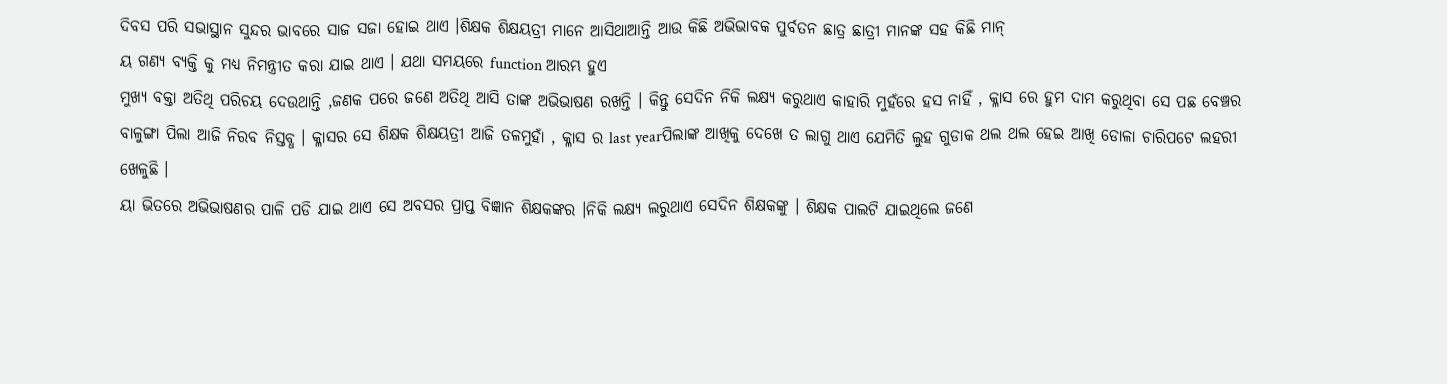ଦିବସ ପରି ସଭାସ୍ଥାନ ସୁନ୍ଦର ଭାବରେ ସାଜ ସଜା ହୋଇ ଥାଏ ।ଶିକ୍ଷକ ଶିକ୍ଷୟତ୍ରୀ ମାନେ ଆସିଥାଆନ୍ତି ଆଉ କିଛି ଅଭିଭାବକ ପୁର୍ବତନ ଛାତ୍ର ଛାତ୍ରୀ ମାନଙ୍କ ସହ କିଛି ମାନ୍
ୟ ଗଣ୍ୟ ବ୍ୟକ୍ତି କୁ ମଧ୍ୟ ନିମନ୍ତ୍ରୀତ କରା ଯାଇ ଥାଏ । ଯଥା ସମୟରେ function ଆରମ୍ଭ ହୁଏ
ମୁଖ୍ୟ ବକ୍ତା ଅତିଥି ପରିଚୟ ଦେଉଥାନ୍ତି ,ଜଣକ ପରେ ଜଣେ ଅତିଥି ଆସି ତାଙ୍କ ଅଭିଭାଷଣ ରଖନ୍ତି । କିନ୍ତୁ ସେଦିନ ନିକି ଲକ୍ଷ୍ୟ କରୁଥାଏ କାହାରି ମୁହଁରେ ହସ ନାହିଁ , କ୍ଳାସ ରେ ହୁମ ଦାମ କରୁଥିବା ସେ ପଛ ବେଞ୍ଚର ବାଳୁଙ୍ଗା ପିଲା ଆଜି ନିରବ ନିସ୍ତବ୍ଧ । କ୍ଳାସର ସେ ଶିକ୍ଷକ ଶିକ୍ଷୟତ୍ରୀ ଆଜି ତଳମୁହାଁ , କ୍ଳାସ ର last yearପିଲାଙ୍କ ଆଖିକୁ ଦେଖେ ତ ଲାଗୁ ଥାଏ ଯେମିତି ଲୁହ ଗୁଡାକ ଥଲ ଥଲ ହେଇ ଆଖି ଡୋଳା ଚାରିପଟେ ଲହରୀ ଖେଳୁଛି ।
ୟା ଭିତରେ ଅଭିଭାଷଣର ପାଳି ପଡି ଯାଇ ଥାଏ ସେ ଅବସର ପ୍ରାପ୍ତ ବିଜ୍ଞାନ ଶିକ୍ଷକଙ୍କର ।ନିକି ଲକ୍ଷ୍ୟ ଲରୁଥାଏ ସେଦିନ ଶିକ୍ଷକଙ୍କୁ । ଶିକ୍ଷକ ପାଲଟି ଯାଇଥିଲେ ଜଣେ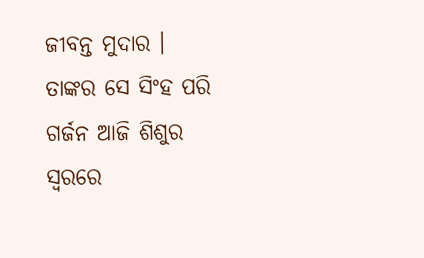ଜୀବନ୍ତ ମୁଦାର । ତାଙ୍କର ସେ ସିଂହ ପରି ଗର୍ଜନ ଆଜି ଶିଶୁର ସ୍ୱରରେ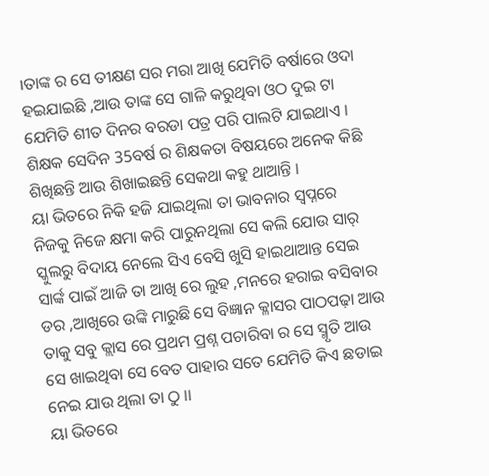।ତାଙ୍କ ର ସେ ତୀକ୍ଷଣ ସର ମରା ଆଖି ଯେମିତି ବର୍ଷାରେ ଓଦା ହଇଯାଇଛି ,ଆଉ ତାଙ୍କ ସେ ଗାଳି କରୁଥିବା ଓଠ ଦୁଇ ଟା ଯେମିତି ଶୀତ ଦିନର ବରଡା ପତ୍ର ପରି ପାଲଟି ଯାଇଥାଏ । ଶିକ୍ଷକ ସେଦିନ 35ବର୍ଷ ର ଶିକ୍ଷକତା ବିଷୟରେ ଅନେକ କିଛି ଶିଖିଛନ୍ତି ଆଉ ଶିଖାଇଛନ୍ତି ସେକଥା କହୁ ଥାଆନ୍ତି ।
ୟା ଭିତରେ ନିକି ହଜି ଯାଇଥିଲା ତା ଭାବନାର ସ୍ୱପ୍ନରେ ନିଜକୁ ନିଜେ କ୍ଷମା କରି ପାରୁନଥିଲା ସେ କଲି ଯୋଉ ସାର୍ ସ୍କୁଲରୁ ବିଦାୟ ନେଲେ ସିଏ ବେସି ଖୁସି ହାଇଥାଆନ୍ତ ସେଇ ସାର୍ଙ୍କ ପାଇଁ ଆଜି ତା ଆଖି ରେ ଲୁହ ,ମନରେ ହରାଇ ବସିବାର ଡର ,ଆଖିରେ ଉଙ୍କି ମାରୁଛି ସେ ବିଜ୍ଞାନ କ୍ଳାସର ପାଠପଢ଼ା ଆଉ ତାକୁ ସବୁ କ୍ଲାସ ରେ ପ୍ରଥମ ପ୍ରଶ୍ନ ପଚାରିବା ର ସେ ସ୍ମୃତି ଆଉ ସେ ଖାଇଥିବା ସେ ବେତ ପାହାର ସତେ ଯେମିତି କିଏ ଛଡାଇ ନେଇ ଯାଉ ଥିଲା ତା ଠୁ ।।
ୟା ଭିତରେ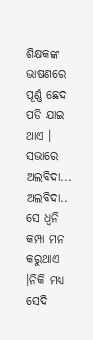ଶିକ୍ଷକଙ୍କ ଭାଷଣରେ ପୂର୍ଣ୍ଣ ଛେଦ ପଡି ଯାଇ ଥାଏ । ସଭାରେ ଅଲବିଦା... ଅଲବିଦା.. ସେ ଧ୍ୱନି କମ୍ପା ମନ କରୁଥାଏ ।ନିକି ମଧ୍ୟ ସେଦି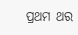ପ୍ରଥମ ଥର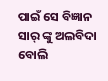ପାଇଁ ସେ ବିଜ୍ଞାନ ସାର୍ ଙ୍କୁ ଅଲବିଦା ବୋଲି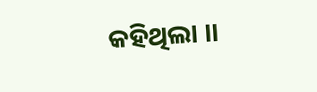କହିଥିଲା ।।